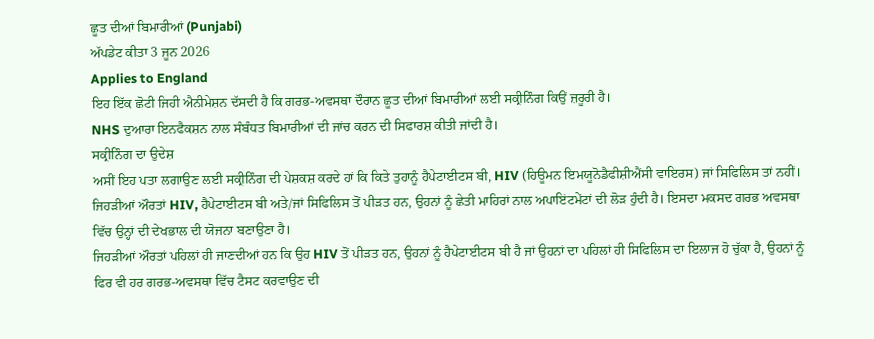ਛੂਤ ਦੀਆਂ ਬਿਮਾਰੀਆਂ (Punjabi)
ਅੱਪਡੇਟ ਕੀਤਾ 3 ਜੂਨ 2026
Applies to England
ਇਹ ਇੱਕ ਛੋਟੀ ਜਿਹੀ ਐਨੀਮੇਸ਼ਨ ਦੱਸਦੀ ਹੈ ਕਿ ਗਰਭ-ਅਵਸਥਾ ਦੌਰਾਨ ਛੂਤ ਦੀਆਂ ਬਿਮਾਰੀਆਂ ਲਈ ਸਕ੍ਰੀਨਿੰਗ ਕਿਉਂ ਜ਼ਰੂਰੀ ਹੈ।
NHS ਦੁਆਰਾ ਇਨਫੈਕਸ਼ਨ ਨਾਲ ਸੰਬੰਧਤ ਬਿਮਾਰੀਆਂ ਦੀ ਜਾਂਚ ਕਰਨ ਦੀ ਸਿਫਾਰਸ਼ ਕੀਤੀ ਜਾਂਦੀ ਹੈ।
ਸਕ੍ਰੀਨਿੰਗ ਦਾ ਉਦੇਸ਼
ਅਸੀਂ ਇਹ ਪਤਾ ਲਗਾਉਣ ਲਈ ਸਕ੍ਰੀਨਿੰਗ ਦੀ ਪੇਸ਼ਕਸ਼ ਕਰਦੇ ਹਾਂ ਕਿ ਕਿਤੇ ਤੁਹਾਨੂੰ ਹੈਪੇਟਾਈਟਸ ਬੀ, HIV (ਹਿਊਮਨ ਇਮਯੂਨੋਡੈਫੀਸ਼ੀਐਂਸੀ ਵਾਇਰਸ) ਜਾਂ ਸਿਫਿਲਿਸ ਤਾਂ ਨਹੀਂ। ਜਿਹੜੀਆਂ ਔਰਤਾਂ HIV, ਹੈਪੇਟਾਈਟਸ ਬੀ ਅਤੇ/ਜਾਂ ਸਿਫਿਲਿਸ ਤੋਂ ਪੀੜਤ ਹਨ, ਉਹਨਾਂ ਨੂੰ ਛੇਤੀ ਮਾਹਿਰਾਂ ਨਾਲ ਅਪਾਇਂਟਮੇਂਟਾਂ ਦੀ ਲੋੜ ਹੁੰਦੀ ਹੈ। ਇਸਦਾ ਮਕਸਦ ਗਰਭ ਅਵਸਥਾ ਵਿੱਚ ਉਨ੍ਹਾਂ ਦੀ ਦੇਖਭਾਲ ਦੀ ਯੋਜਨਾ ਬਣਾਉਣਾ ਹੈ।
ਜਿਹੜੀਆਂ ਔਰਤਾਂ ਪਹਿਲਾਂ ਹੀ ਜਾਣਦੀਆਂ ਹਨ ਕਿ ਉਹ HIV ਤੋਂ ਪੀੜਤ ਹਨ, ਉਹਨਾਂ ਨੂੰ ਹੈਪੇਟਾਈਟਸ ਬੀ ਹੈ ਜਾਂ ਉਹਨਾਂ ਦਾ ਪਹਿਲਾਂ ਹੀ ਸਿਫਿਲਿਸ ਦਾ ਇਲਾਜ ਹੋ ਚੁੱਕਾ ਹੈ, ਉਹਨਾਂ ਨੂੰ ਫਿਰ ਵੀ ਹਰ ਗਰਭ-ਅਵਸਥਾ ਵਿੱਚ ਟੈਸਟ ਕਰਵਾਉਣ ਦੀ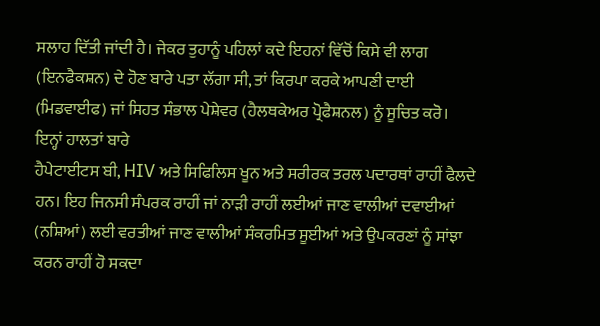ਸਲਾਹ ਦਿੱਤੀ ਜਾਂਦੀ ਹੈ। ਜੇਕਰ ਤੁਹਾਨੂੰ ਪਹਿਲਾਂ ਕਦੇ ਇਹਨਾਂ ਵਿੱਚੋਂ ਕਿਸੇ ਵੀ ਲਾਗ (ਇਨਫੈਕਸ਼ਨ) ਦੇ ਹੋਣ ਬਾਰੇ ਪਤਾ ਲੱਗਾ ਸੀ, ਤਾਂ ਕਿਰਪਾ ਕਰਕੇ ਆਪਣੀ ਦਾਈ (ਮਿਡਵਾਈਫ) ਜਾਂ ਸਿਹਤ ਸੰਭਾਲ ਪੇਸ਼ੇਵਰ (ਹੈਲਥਕੇਅਰ ਪ੍ਰੋਫੈਸ਼ਨਲ) ਨੂੰ ਸੂਚਿਤ ਕਰੋ।
ਇਨ੍ਹਾਂ ਹਾਲਤਾਂ ਬਾਰੇ
ਹੈਪੇਟਾਈਟਸ ਬੀ, HIV ਅਤੇ ਸਿਫਿਲਿਸ ਖੂਨ ਅਤੇ ਸਰੀਰਕ ਤਰਲ ਪਦਾਰਥਾਂ ਰਾਹੀਂ ਫੈਲਦੇ ਹਨ। ਇਹ ਜਿਨਸੀ ਸੰਪਰਕ ਰਾਹੀਂ ਜਾਂ ਨਾੜੀ ਰਾਹੀਂ ਲਈਆਂ ਜਾਣ ਵਾਲੀਆਂ ਦਵਾਈਆਂ (ਨਸ਼ਿਆਂ) ਲਈ ਵਰਤੀਆਂ ਜਾਣ ਵਾਲੀਆਂ ਸੰਕਰਮਿਤ ਸੂਈਆਂ ਅਤੇ ਉਪਕਰਣਾਂ ਨੂੰ ਸਾਂਝਾ ਕਰਨ ਰਾਹੀਂ ਹੋ ਸਕਦਾ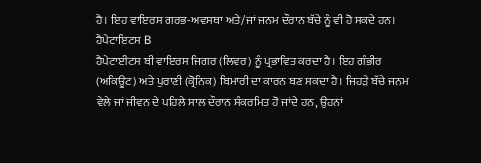ਹੈ। ਇਹ ਵਾਇਰਸ ਗਰਭ-ਅਵਸਥਾ ਅਤੇ/ਜਾਂ ਜਨਮ ਦੌਰਾਨ ਬੱਚੇ ਨੂੰ ਵੀ ਹੋ ਸਕਦੇ ਹਨ।
ਹੈਪੇਟਾਇਟਸ B
ਹੈਪੇਟਾਈਟਸ ਬੀ ਵਾਇਰਸ ਜਿਗਰ (ਲਿਵਰ) ਨੂੰ ਪ੍ਰਭਾਵਿਤ ਕਰਦਾ ਹੈ। ਇਹ ਗੰਭੀਰ (ਅਕਿਊਟ) ਅਤੇ ਪੁਰਾਣੀ (ਕ੍ਰੋਨਿਕ) ਬਿਮਾਰੀ ਦਾ ਕਾਰਨ ਬਣ ਸਕਦਾ ਹੈ। ਜਿਹੜੇ ਬੱਚੇ ਜਨਮ ਵੇਲੇ ਜਾਂ ਜੀਵਨ ਦੇ ਪਹਿਲੇ ਸਾਲ ਦੌਰਾਨ ਸੰਕਰਮਿਤ ਹੋ ਜਾਂਦੇ ਹਨ, ਉਹਨਾਂ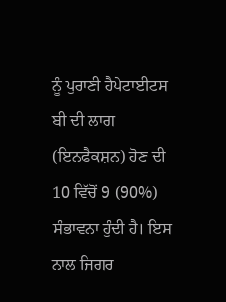ਨੂੰ ਪੁਰਾਣੀ ਹੈਪੇਟਾਈਟਸ ਬੀ ਦੀ ਲਾਗ (ਇਨਫੈਕਸ਼ਨ) ਹੋਣ ਦੀ 10 ਵਿੱਚੋਂ 9 (90%) ਸੰਭਾਵਨਾ ਹੁੰਦੀ ਹੈ। ਇਸ ਨਾਲ ਜਿਗਰ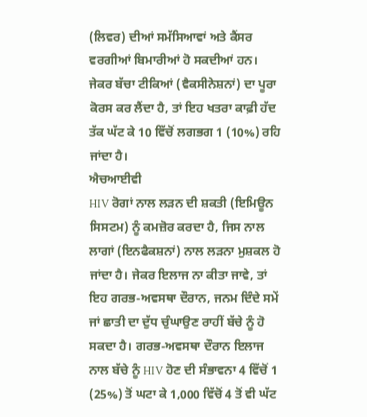(ਲਿਵਰ) ਦੀਆਂ ਸਮੱਸਿਆਵਾਂ ਅਤੇ ਕੈਂਸਰ ਵਰਗੀਆਂ ਬਿਮਾਰੀਆਂ ਹੋ ਸਕਦੀਆਂ ਹਨ। ਜੇਕਰ ਬੱਚਾ ਟੀਕਿਆਂ (ਵੈਕਸੀਨੇਸ਼ਨਾਂ) ਦਾ ਪੂਰਾ ਕੋਰਸ ਕਰ ਲੈਂਦਾ ਹੈ, ਤਾਂ ਇਹ ਖਤਰਾ ਕਾਫ਼ੀ ਹੱਦ ਤੱਕ ਘੱਟ ਕੇ 10 ਵਿੱਚੋਂ ਲਗਭਗ 1 (10%) ਰਹਿ ਜਾਂਦਾ ਹੈ।
ਐਚਆਈਵੀ
HIV ਰੋਗਾਂ ਨਾਲ ਲੜਨ ਦੀ ਸ਼ਕਤੀ (ਇਮਿਊਨ ਸਿਸਟਮ) ਨੂੰ ਕਮਜ਼ੋਰ ਕਰਦਾ ਹੈ, ਜਿਸ ਨਾਲ ਲਾਗਾਂ (ਇਨਫੈਕਸ਼ਨਾਂ) ਨਾਲ ਲੜਨਾ ਮੁਸ਼ਕਲ ਹੋ ਜਾਂਦਾ ਹੈ। ਜੇਕਰ ਇਲਾਜ ਨਾ ਕੀਤਾ ਜਾਵੇ, ਤਾਂ ਇਹ ਗਰਭ-ਅਵਸਥਾ ਦੌਰਾਨ, ਜਨਮ ਦਿੰਦੇ ਸਮੇਂ ਜਾਂ ਛਾਤੀ ਦਾ ਦੁੱਧ ਚੁੰਘਾਉਣ ਰਾਹੀਂ ਬੱਚੇ ਨੂੰ ਹੋ ਸਕਦਾ ਹੈ। ਗਰਭ-ਅਵਸਥਾ ਦੌਰਾਨ ਇਲਾਜ ਨਾਲ ਬੱਚੇ ਨੂੰ HIV ਹੋਣ ਦੀ ਸੰਭਾਵਨਾ 4 ਵਿੱਚੋਂ 1 (25%) ਤੋਂ ਘਟਾ ਕੇ 1,000 ਵਿੱਚੋਂ 4 ਤੋਂ ਵੀ ਘੱਟ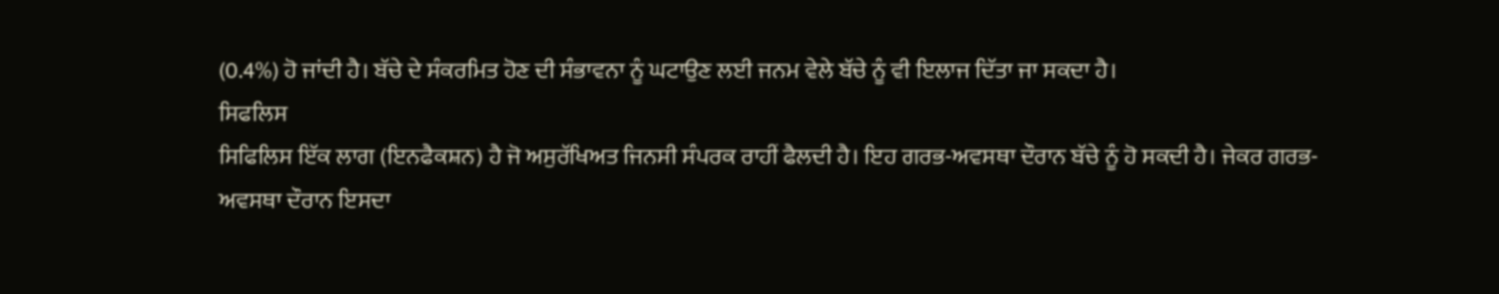(0.4%) ਹੋ ਜਾਂਦੀ ਹੈ। ਬੱਚੇ ਦੇ ਸੰਕਰਮਿਤ ਹੋਣ ਦੀ ਸੰਭਾਵਨਾ ਨੂੰ ਘਟਾਉਣ ਲਈ ਜਨਮ ਵੇਲੇ ਬੱਚੇ ਨੂੰ ਵੀ ਇਲਾਜ ਦਿੱਤਾ ਜਾ ਸਕਦਾ ਹੈ।
ਸਿਫਲਿਸ
ਸਿਫਿਲਿਸ ਇੱਕ ਲਾਗ (ਇਨਫੈਕਸ਼ਨ) ਹੈ ਜੋ ਅਸੁਰੱਖਿਅਤ ਜਿਨਸੀ ਸੰਪਰਕ ਰਾਹੀਂ ਫੈਲਦੀ ਹੈ। ਇਹ ਗਰਭ-ਅਵਸਥਾ ਦੌਰਾਨ ਬੱਚੇ ਨੂੰ ਹੋ ਸਕਦੀ ਹੈ। ਜੇਕਰ ਗਰਭ-ਅਵਸਥਾ ਦੌਰਾਨ ਇਸਦਾ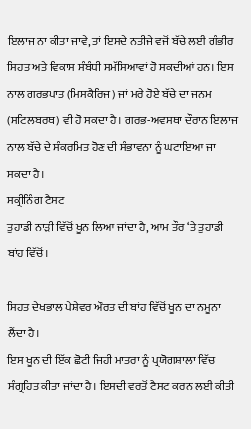ਇਲਾਜ ਨਾ ਕੀਤਾ ਜਾਵੇ, ਤਾਂ ਇਸਦੇ ਨਤੀਜੇ ਵਜੋਂ ਬੱਚੇ ਲਈ ਗੰਭੀਰ ਸਿਹਤ ਅਤੇ ਵਿਕਾਸ ਸੰਬੰਧੀ ਸਮੱਸਿਆਵਾਂ ਹੋ ਸਕਦੀਆਂ ਹਨ। ਇਸ ਨਾਲ ਗਰਭਪਾਤ (ਮਿਸਕੈਰਿਜ) ਜਾਂ ਮਰੇ ਹੋਏ ਬੱਚੇ ਦਾ ਜਨਮ (ਸਟਿਲਬਰਥ) ਵੀ ਹੋ ਸਕਦਾ ਹੈ। ਗਰਭ-ਅਵਸਥਾ ਦੌਰਾਨ ਇਲਾਜ ਨਾਲ ਬੱਚੇ ਦੇ ਸੰਕਰਮਿਤ ਹੋਣ ਦੀ ਸੰਭਾਵਨਾ ਨੂੰ ਘਟਾਇਆ ਜਾ ਸਕਦਾ ਹੈ।
ਸਕ੍ਰੀਨਿੰਗ ਟੈਸਟ
ਤੁਹਾਡੀ ਨਾੜੀ ਵਿੱਚੋਂ ਖੂਨ ਲਿਆ ਜਾਂਦਾ ਹੈ, ਆਮ ਤੌਰ ‘ਤੇ ਤੁਹਾਡੀ ਬਾਂਹ ਵਿੱਚੋਂ।

ਸਿਹਤ ਦੇਖਭਾਲ ਪੇਸ਼ੇਵਰ ਔਰਤ ਦੀ ਬਾਂਹ ਵਿੱਚੋਂ ਖੂਨ ਦਾ ਨਮੂਨਾ ਲੈਂਦਾ ਹੈ।
ਇਸ ਖੂਨ ਦੀ ਇੱਕ ਛੋਟੀ ਜਿਹੀ ਮਾਤਰਾ ਨੂੰ ਪ੍ਰਯੋਗਸ਼ਾਲਾ ਵਿੱਚ ਸੰਗ੍ਰਹਿਤ ਕੀਤਾ ਜਾਂਦਾ ਹੈ। ਇਸਦੀ ਵਰਤੋਂ ਟੈਸਟ ਕਰਨ ਲਈ ਕੀਤੀ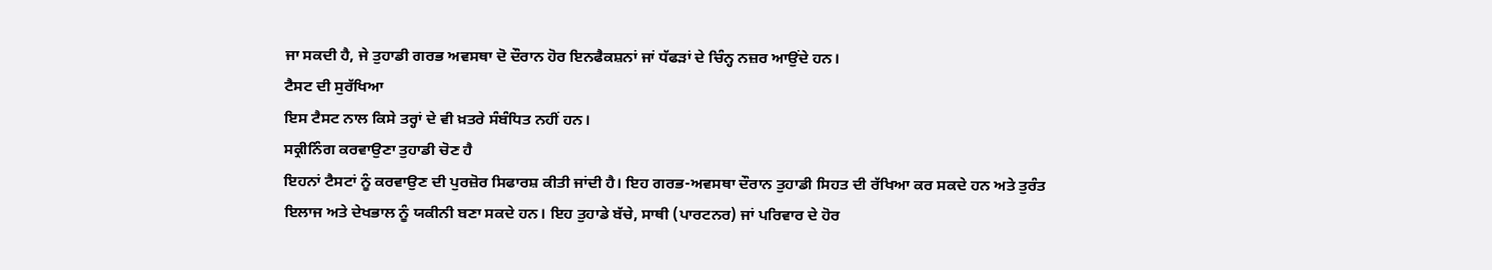ਜਾ ਸਕਦੀ ਹੈ, ਜੇ ਤੁਹਾਡੀ ਗਰਭ ਅਵਸਥਾ ਦੋ ਦੌਰਾਨ ਹੋਰ ਇਨਫੈਕਸ਼ਨਾਂ ਜਾਂ ਧੱਫੜਾਂ ਦੇ ਚਿੰਨ੍ਹ ਨਜ਼ਰ ਆਉਂਦੇ ਹਨ।
ਟੈਸਟ ਦੀ ਸੁਰੱਖਿਆ
ਇਸ ਟੈਸਟ ਨਾਲ ਕਿਸੇ ਤਰ੍ਹਾਂ ਦੇ ਵੀ ਖ਼ਤਰੇ ਸੰਬੰਧਿਤ ਨਹੀਂ ਹਨ।
ਸਕ੍ਰੀਨਿੰਗ ਕਰਵਾਉਣਾ ਤੁਹਾਡੀ ਚੋਣ ਹੈ
ਇਹਨਾਂ ਟੈਸਟਾਂ ਨੂੰ ਕਰਵਾਉਣ ਦੀ ਪੁਰਜ਼ੋਰ ਸਿਫਾਰਸ਼ ਕੀਤੀ ਜਾਂਦੀ ਹੈ। ਇਹ ਗਰਭ-ਅਵਸਥਾ ਦੌਰਾਨ ਤੁਹਾਡੀ ਸਿਹਤ ਦੀ ਰੱਖਿਆ ਕਰ ਸਕਦੇ ਹਨ ਅਤੇ ਤੁਰੰਤ ਇਲਾਜ ਅਤੇ ਦੇਖਭਾਲ ਨੂੰ ਯਕੀਨੀ ਬਣਾ ਸਕਦੇ ਹਨ। ਇਹ ਤੁਹਾਡੇ ਬੱਚੇ, ਸਾਥੀ (ਪਾਰਟਨਰ) ਜਾਂ ਪਰਿਵਾਰ ਦੇ ਹੋਰ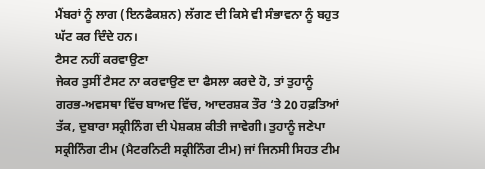ਮੈਂਬਰਾਂ ਨੂੰ ਲਾਗ (ਇਨਫੈਕਸ਼ਨ) ਲੱਗਣ ਦੀ ਕਿਸੇ ਵੀ ਸੰਭਾਵਨਾ ਨੂੰ ਬਹੁਤ ਘੱਟ ਕਰ ਦਿੰਦੇ ਹਨ।
ਟੈਸਟ ਨਹੀਂ ਕਰਵਾਉਣਾ
ਜੇਕਰ ਤੁਸੀਂ ਟੈਸਟ ਨਾ ਕਰਵਾਉਣ ਦਾ ਫੈਸਲਾ ਕਰਦੇ ਹੋ, ਤਾਂ ਤੁਹਾਨੂੰ ਗਰਭ-ਅਵਸਥਾ ਵਿੱਚ ਬਾਅਦ ਵਿੱਚ, ਆਦਰਸ਼ਕ ਤੌਰ ‘ਤੇ 20 ਹਫ਼ਤਿਆਂ ਤੱਕ, ਦੁਬਾਰਾ ਸਕ੍ਰੀਨਿੰਗ ਦੀ ਪੇਸ਼ਕਸ਼ ਕੀਤੀ ਜਾਵੇਗੀ। ਤੁਹਾਨੂੰ ਜਣੇਪਾ ਸਕ੍ਰੀਨਿੰਗ ਟੀਮ (ਮੈਟਰਨਿਟੀ ਸਕ੍ਰੀਨਿੰਗ ਟੀਮ) ਜਾਂ ਜਿਨਸੀ ਸਿਹਤ ਟੀਮ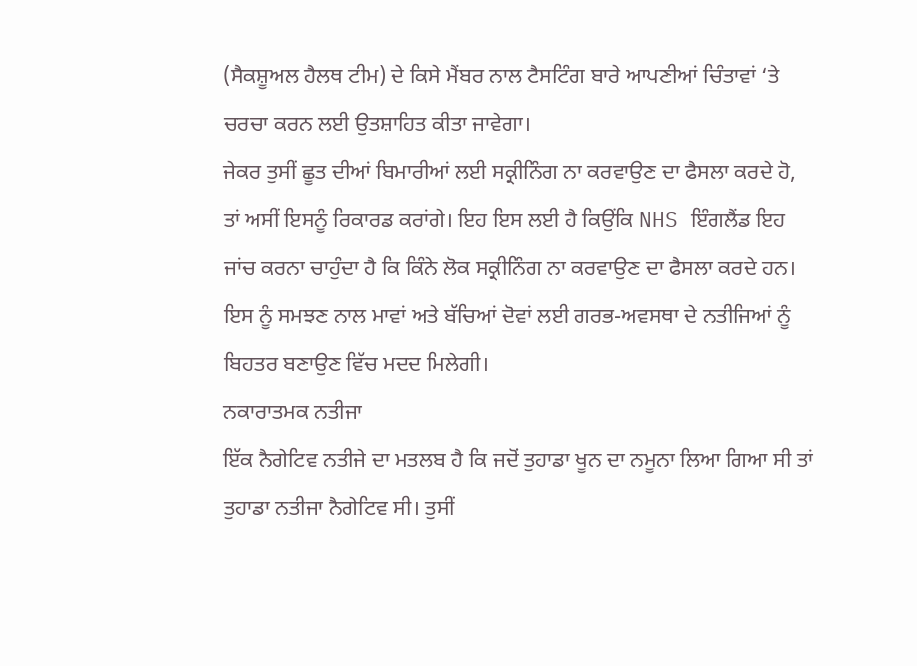(ਸੈਕਸ਼ੂਅਲ ਹੈਲਥ ਟੀਮ) ਦੇ ਕਿਸੇ ਮੈਂਬਰ ਨਾਲ ਟੈਸਟਿੰਗ ਬਾਰੇ ਆਪਣੀਆਂ ਚਿੰਤਾਵਾਂ ‘ਤੇ ਚਰਚਾ ਕਰਨ ਲਈ ਉਤਸ਼ਾਹਿਤ ਕੀਤਾ ਜਾਵੇਗਾ।
ਜੇਕਰ ਤੁਸੀਂ ਛੂਤ ਦੀਆਂ ਬਿਮਾਰੀਆਂ ਲਈ ਸਕ੍ਰੀਨਿੰਗ ਨਾ ਕਰਵਾਉਣ ਦਾ ਫੈਸਲਾ ਕਰਦੇ ਹੋ, ਤਾਂ ਅਸੀਂ ਇਸਨੂੰ ਰਿਕਾਰਡ ਕਰਾਂਗੇ। ਇਹ ਇਸ ਲਈ ਹੈ ਕਿਉਂਕਿ NHS ਇੰਗਲੈਂਡ ਇਹ ਜਾਂਚ ਕਰਨਾ ਚਾਹੁੰਦਾ ਹੈ ਕਿ ਕਿੰਨੇ ਲੋਕ ਸਕ੍ਰੀਨਿੰਗ ਨਾ ਕਰਵਾਉਣ ਦਾ ਫੈਸਲਾ ਕਰਦੇ ਹਨ। ਇਸ ਨੂੰ ਸਮਝਣ ਨਾਲ ਮਾਵਾਂ ਅਤੇ ਬੱਚਿਆਂ ਦੋਵਾਂ ਲਈ ਗਰਭ-ਅਵਸਥਾ ਦੇ ਨਤੀਜਿਆਂ ਨੂੰ ਬਿਹਤਰ ਬਣਾਉਣ ਵਿੱਚ ਮਦਦ ਮਿਲੇਗੀ।
ਨਕਾਰਾਤਮਕ ਨਤੀਜਾ
ਇੱਕ ਨੈਗੇਟਿਵ ਨਤੀਜੇ ਦਾ ਮਤਲਬ ਹੈ ਕਿ ਜਦੋਂ ਤੁਹਾਡਾ ਖੂਨ ਦਾ ਨਮੂਨਾ ਲਿਆ ਗਿਆ ਸੀ ਤਾਂ ਤੁਹਾਡਾ ਨਤੀਜਾ ਨੈਗੇਟਿਵ ਸੀ। ਤੁਸੀਂ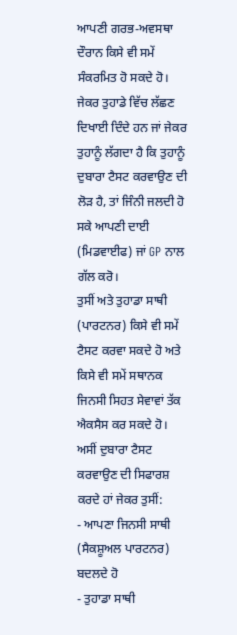ਆਪਣੀ ਗਰਭ-ਅਵਸਥਾ ਦੌਰਾਨ ਕਿਸੇ ਵੀ ਸਮੇਂ ਸੰਕਰਮਿਤ ਹੋ ਸਕਦੇ ਹੋ।
ਜੇਕਰ ਤੁਹਾਡੇ ਵਿੱਚ ਲੱਛਣ ਦਿਖਾਈ ਦਿੰਦੇ ਹਨ ਜਾਂ ਜੇਕਰ ਤੁਹਾਨੂੰ ਲੱਗਦਾ ਹੈ ਕਿ ਤੁਹਾਨੂੰ ਦੁਬਾਰਾ ਟੈਸਟ ਕਰਵਾਉਣ ਦੀ ਲੋੜ ਹੈ, ਤਾਂ ਜਿੰਨੀ ਜਲਦੀ ਹੋ ਸਕੇ ਆਪਣੀ ਦਾਈ (ਮਿਡਵਾਈਫ) ਜਾਂ GP ਨਾਲ ਗੱਲ ਕਰੋ।
ਤੁਸੀਂ ਅਤੇ ਤੁਹਾਡਾ ਸਾਥੀ (ਪਾਰਟਨਰ) ਕਿਸੇ ਵੀ ਸਮੇਂ ਟੈਸਟ ਕਰਵਾ ਸਕਦੇ ਹੋ ਅਤੇ ਕਿਸੇ ਵੀ ਸਮੇਂ ਸਥਾਨਕ ਜਿਨਸੀ ਸਿਹਤ ਸੇਵਾਵਾਂ ਤੱਕ ਐਕਸੈਸ ਕਰ ਸਕਦੇ ਹੋ। ਅਸੀਂ ਦੁਬਾਰਾ ਟੈਸਟ ਕਰਵਾਉਣ ਦੀ ਸਿਫਾਰਸ਼ ਕਰਦੇ ਹਾਂ ਜੇਕਰ ਤੁਸੀਂ:
- ਆਪਣਾ ਜਿਨਸੀ ਸਾਥੀ (ਸੈਕਸ਼ੂਅਲ ਪਾਰਟਨਰ) ਬਦਲਦੇ ਹੋ
- ਤੁਹਾਡਾ ਸਾਥੀ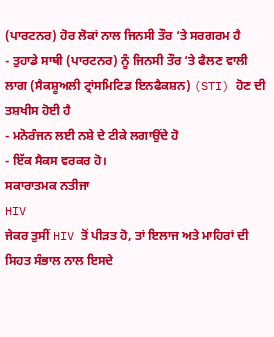(ਪਾਰਟਨਰ) ਹੋਰ ਲੋਕਾਂ ਨਾਲ ਜਿਨਸੀ ਤੌਰ ‘ਤੇ ਸਰਗਰਮ ਹੈ
- ਤੁਹਾਡੇ ਸਾਥੀ (ਪਾਰਟਨਰ) ਨੂੰ ਜਿਨਸੀ ਤੌਰ ‘ਤੇ ਫੈਲਣ ਵਾਲੀ ਲਾਗ (ਸੈਕਸ਼ੂਅਲੀ ਟ੍ਰਾਂਸਮਿਟਿਡ ਇਨਫੈਕਸ਼ਨ) (STI) ਹੋਣ ਦੀ ਤਸ਼ਖੀਸ ਹੋਈ ਹੈ
- ਮਨੋਰੰਜਨ ਲਈ ਨਸ਼ੇ ਦੇ ਟੀਕੇ ਲਗਾਉਂਦੇ ਹੋ
- ਇੱਕ ਸੈਕਸ ਵਰਕਰ ਹੋ।
ਸਕਾਰਾਤਮਕ ਨਤੀਜਾ
HIV
ਜੇਕਰ ਤੁਸੀਂ HIV ਤੋਂ ਪੀੜਤ ਹੋ, ਤਾਂ ਇਲਾਜ ਅਤੇ ਮਾਹਿਰਾਂ ਦੀ ਸਿਹਤ ਸੰਭਾਲ ਨਾਲ ਇਸਦੇ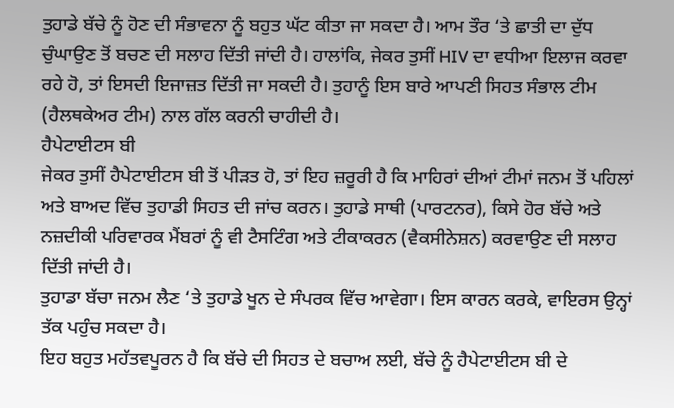ਤੁਹਾਡੇ ਬੱਚੇ ਨੂੰ ਹੋਣ ਦੀ ਸੰਭਾਵਨਾ ਨੂੰ ਬਹੁਤ ਘੱਟ ਕੀਤਾ ਜਾ ਸਕਦਾ ਹੈ। ਆਮ ਤੌਰ ‘ਤੇ ਛਾਤੀ ਦਾ ਦੁੱਧ ਚੁੰਘਾਉਣ ਤੋਂ ਬਚਣ ਦੀ ਸਲਾਹ ਦਿੱਤੀ ਜਾਂਦੀ ਹੈ। ਹਾਲਾਂਕਿ, ਜੇਕਰ ਤੁਸੀਂ HIV ਦਾ ਵਧੀਆ ਇਲਾਜ ਕਰਵਾ ਰਹੇ ਹੋ, ਤਾਂ ਇਸਦੀ ਇਜਾਜ਼ਤ ਦਿੱਤੀ ਜਾ ਸਕਦੀ ਹੈ। ਤੁਹਾਨੂੰ ਇਸ ਬਾਰੇ ਆਪਣੀ ਸਿਹਤ ਸੰਭਾਲ ਟੀਮ (ਹੈਲਥਕੇਅਰ ਟੀਮ) ਨਾਲ ਗੱਲ ਕਰਨੀ ਚਾਹੀਦੀ ਹੈ।
ਹੈਪੇਟਾਈਟਸ ਬੀ
ਜੇਕਰ ਤੁਸੀਂ ਹੈਪੇਟਾਈਟਸ ਬੀ ਤੋਂ ਪੀੜਤ ਹੋ, ਤਾਂ ਇਹ ਜ਼ਰੂਰੀ ਹੈ ਕਿ ਮਾਹਿਰਾਂ ਦੀਆਂ ਟੀਮਾਂ ਜਨਮ ਤੋਂ ਪਹਿਲਾਂ ਅਤੇ ਬਾਅਦ ਵਿੱਚ ਤੁਹਾਡੀ ਸਿਹਤ ਦੀ ਜਾਂਚ ਕਰਨ। ਤੁਹਾਡੇ ਸਾਥੀ (ਪਾਰਟਨਰ), ਕਿਸੇ ਹੋਰ ਬੱਚੇ ਅਤੇ ਨਜ਼ਦੀਕੀ ਪਰਿਵਾਰਕ ਮੈਂਬਰਾਂ ਨੂੰ ਵੀ ਟੈਸਟਿੰਗ ਅਤੇ ਟੀਕਾਕਰਨ (ਵੈਕਸੀਨੇਸ਼ਨ) ਕਰਵਾਉਣ ਦੀ ਸਲਾਹ ਦਿੱਤੀ ਜਾਂਦੀ ਹੈ।
ਤੁਹਾਡਾ ਬੱਚਾ ਜਨਮ ਲੈਣ ‘ਤੇ ਤੁਹਾਡੇ ਖੂਨ ਦੇ ਸੰਪਰਕ ਵਿੱਚ ਆਵੇਗਾ। ਇਸ ਕਾਰਨ ਕਰਕੇ, ਵਾਇਰਸ ਉਨ੍ਹਾਂ ਤੱਕ ਪਹੁੰਚ ਸਕਦਾ ਹੈ।
ਇਹ ਬਹੁਤ ਮਹੱਤਵਪੂਰਨ ਹੈ ਕਿ ਬੱਚੇ ਦੀ ਸਿਹਤ ਦੇ ਬਚਾਅ ਲਈ, ਬੱਚੇ ਨੂੰ ਹੈਪੇਟਾਈਟਸ ਬੀ ਦੇ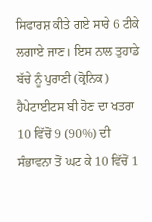ਸਿਫਾਰਸ਼ ਕੀਤੇ ਗਏ ਸਾਰੇ 6 ਟੀਕੇ ਲਗਾਏ ਜਾਣ। ਇਸ ਨਾਲ ਤੁਹਾਡੇ ਬੱਚੇ ਨੂੰ ਪੁਰਾਣੀ (ਕ੍ਰੋਨਿਕ) ਹੈਪੇਟਾਈਟਸ ਬੀ ਹੋਣ ਦਾ ਖਤਰਾ 10 ਵਿੱਚੋਂ 9 (90%) ਦੀ ਸੰਭਾਵਨਾ ਤੋਂ ਘਟ ਕੇ 10 ਵਿੱਚੋਂ 1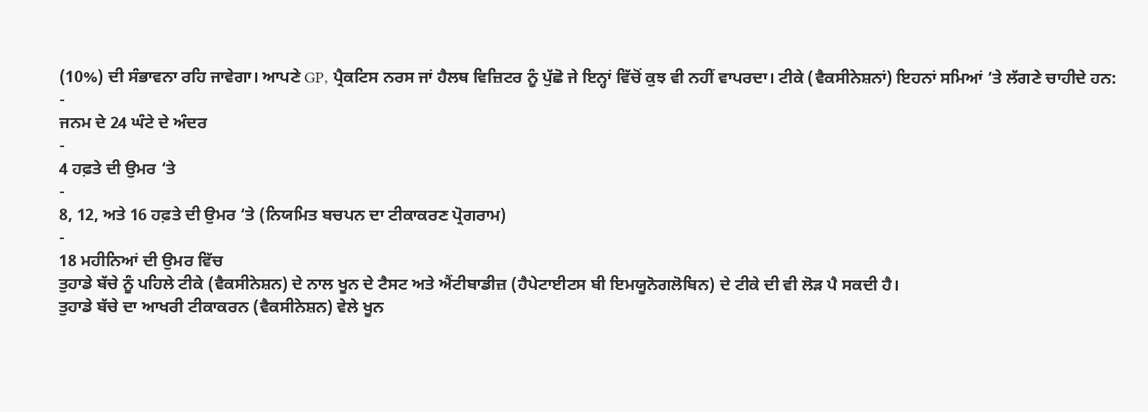(10%) ਦੀ ਸੰਭਾਵਨਾ ਰਹਿ ਜਾਵੇਗਾ। ਆਪਣੇ GP, ਪ੍ਰੈਕਟਿਸ ਨਰਸ ਜਾਂ ਹੈਲਥ ਵਿਜ਼ਿਟਰ ਨੂੰ ਪੁੱਛੋ ਜੇ ਇਨ੍ਹਾਂ ਵਿੱਚੋਂ ਕੁਝ ਵੀ ਨਹੀਂ ਵਾਪਰਦਾ। ਟੀਕੇ (ਵੈਕਸੀਨੇਸ਼ਨਾਂ) ਇਹਨਾਂ ਸਮਿਆਂ ‘ਤੇ ਲੱਗਣੇ ਚਾਹੀਦੇ ਹਨ:
-
ਜਨਮ ਦੇ 24 ਘੰਟੇ ਦੇ ਅੰਦਰ
-
4 ਹਫ਼ਤੇ ਦੀ ਉਮਰ ‘ਤੇ
-
8, 12, ਅਤੇ 16 ਹਫ਼ਤੇ ਦੀ ਉਮਰ ‘ਤੇ (ਨਿਯਮਿਤ ਬਚਪਨ ਦਾ ਟੀਕਾਕਰਣ ਪ੍ਰੋਗਰਾਮ)
-
18 ਮਹੀਨਿਆਂ ਦੀ ਉਮਰ ਵਿੱਚ
ਤੁਹਾਡੇ ਬੱਚੇ ਨੂੰ ਪਹਿਲੇ ਟੀਕੇ (ਵੈਕਸੀਨੇਸ਼ਨ) ਦੇ ਨਾਲ ਖੂਨ ਦੇ ਟੈਸਟ ਅਤੇ ਐਂਟੀਬਾਡੀਜ਼ (ਹੈਪੇਟਾਈਟਸ ਬੀ ਇਮਯੂਨੋਗਲੋਬਿਨ) ਦੇ ਟੀਕੇ ਦੀ ਵੀ ਲੋੜ ਪੈ ਸਕਦੀ ਹੈ।
ਤੁਹਾਡੇ ਬੱਚੇ ਦਾ ਆਖਰੀ ਟੀਕਾਕਰਨ (ਵੈਕਸੀਨੇਸ਼ਨ) ਵੇਲੇ ਖੂਨ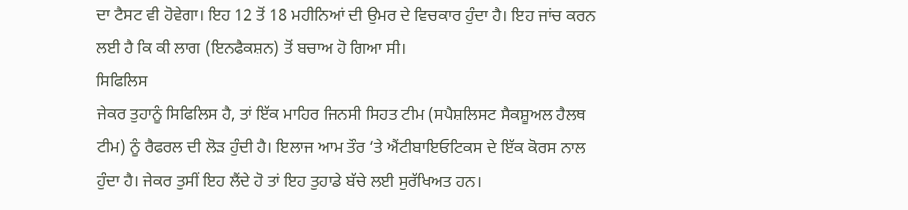ਦਾ ਟੈਸਟ ਵੀ ਹੋਵੇਗਾ। ਇਹ 12 ਤੋਂ 18 ਮਹੀਨਿਆਂ ਦੀ ਉਮਰ ਦੇ ਵਿਚਕਾਰ ਹੁੰਦਾ ਹੈ। ਇਹ ਜਾਂਚ ਕਰਨ ਲਈ ਹੈ ਕਿ ਕੀ ਲਾਗ (ਇਨਫੈਕਸ਼ਨ) ਤੋਂ ਬਚਾਅ ਹੋ ਗਿਆ ਸੀ।
ਸਿਫਿਲਿਸ
ਜੇਕਰ ਤੁਹਾਨੂੰ ਸਿਫਿਲਿਸ ਹੈ, ਤਾਂ ਇੱਕ ਮਾਹਿਰ ਜਿਨਸੀ ਸਿਹਤ ਟੀਮ (ਸਪੈਸ਼ਲਿਸਟ ਸੈਕਸ਼ੂਅਲ ਹੈਲਥ ਟੀਮ) ਨੂੰ ਰੈਫਰਲ ਦੀ ਲੋੜ ਹੁੰਦੀ ਹੈ। ਇਲਾਜ ਆਮ ਤੌਰ ‘ਤੇ ਐਂਟੀਬਾਇਓਟਿਕਸ ਦੇ ਇੱਕ ਕੋਰਸ ਨਾਲ ਹੁੰਦਾ ਹੈ। ਜੇਕਰ ਤੁਸੀਂ ਇਹ ਲੈਂਦੇ ਹੋ ਤਾਂ ਇਹ ਤੁਹਾਡੇ ਬੱਚੇ ਲਈ ਸੁਰੱਖਿਅਤ ਹਨ।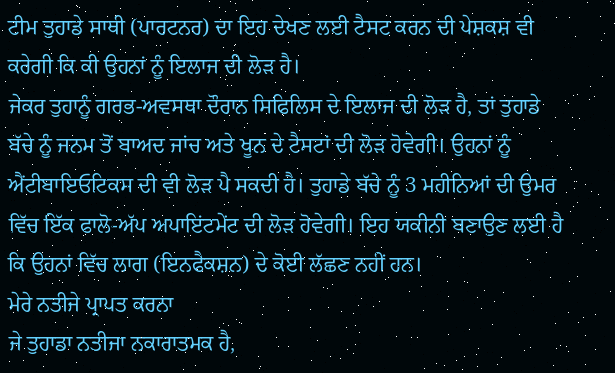ਟੀਮ ਤੁਹਾਡੇ ਸਾਥੀ (ਪਾਰਟਨਰ) ਦਾ ਇਹ ਦੇਖਣ ਲਈ ਟੈਸਟ ਕਰਨ ਦੀ ਪੇਸ਼ਕਸ਼ ਵੀ ਕਰੇਗੀ ਕਿ ਕੀ ਉਹਨਾਂ ਨੂੰ ਇਲਾਜ ਦੀ ਲੋੜ ਹੈ।
ਜੇਕਰ ਤੁਹਾਨੂੰ ਗਰਭ-ਅਵਸਥਾ ਦੌਰਾਨ ਸਿਫਿਲਿਸ ਦੇ ਇਲਾਜ ਦੀ ਲੋੜ ਹੈ, ਤਾਂ ਤੁਹਾਡੇ ਬੱਚੇ ਨੂੰ ਜਨਮ ਤੋਂ ਬਾਅਦ ਜਾਂਚ ਅਤੇ ਖੂਨ ਦੇ ਟੈਸਟਾਂ ਦੀ ਲੋੜ ਹੋਵੇਗੀ। ਉਹਨਾਂ ਨੂੰ ਐਂਟੀਬਾਇਓਟਿਕਸ ਦੀ ਵੀ ਲੋੜ ਪੈ ਸਕਦੀ ਹੈ। ਤੁਹਾਡੇ ਬੱਚੇ ਨੂੰ 3 ਮਹੀਨਿਆਂ ਦੀ ਉਮਰ ਵਿੱਚ ਇੱਕ ਫਾਲੋ-ਅੱਪ ਅਪਾਇਂਟਮੇਂਟ ਦੀ ਲੋੜ ਹੋਵੇਗੀ। ਇਹ ਯਕੀਨੀ ਬਣਾਉਣ ਲਈ ਹੈ ਕਿ ਉਹਨਾਂ ਵਿੱਚ ਲਾਗ (ਇਨਫੈਕਸ਼ਨ) ਦੇ ਕੋਈ ਲੱਛਣ ਨਹੀਂ ਹਨ।
ਮੇਰੇ ਨਤੀਜੇ ਪ੍ਰਾਪਤ ਕਰਨਾ
ਜੇ ਤੁਹਾਡਾ ਨਤੀਜਾ ਨਕਾਰਾਤਮਕ ਹੈ,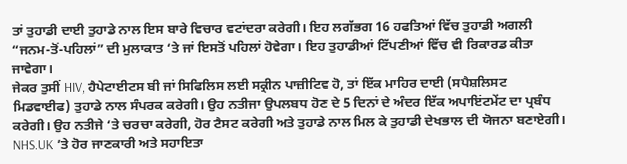ਤਾਂ ਤੁਹਾਡੀ ਦਾਈ ਤੁਹਾਡੇ ਨਾਲ ਇਸ ਬਾਰੇ ਵਿਚਾਰ ਵਟਾਂਦਰਾ ਕਰੇਗੀ। ਇਹ ਲਗੱਭਗ 16 ਹਫਤਿਆਂ ਵਿੱਚ ਤੁਹਾਡੀ ਅਗਲੀ “ਜਨਮ-ਤੋਂ-ਪਹਿਲਾਂ” ਦੀ ਮੁਲਾਕਾਤ ‘ਤੇ ਜਾਂ ਇਸਤੋਂ ਪਹਿਲਾਂ ਹੋਵੇਗਾ। ਇਹ ਤੁਹਾਡੀਆਂ ਟਿੱਪਣੀਆਂ ਵਿੱਚ ਵੀ ਰਿਕਾਰਡ ਕੀਤਾ ਜਾਵੇਗਾ।
ਜੇਕਰ ਤੁਸੀਂ HIV, ਹੈਪੇਟਾਈਟਸ ਬੀ ਜਾਂ ਸਿਫਿਲਿਸ ਲਈ ਸਕ੍ਰੀਨ ਪਾਜ਼ੀਟਿਵ ਹੋ, ਤਾਂ ਇੱਕ ਮਾਹਿਰ ਦਾਈ (ਸਪੈਸ਼ਲਿਸਟ ਮਿਡਵਾਈਫ) ਤੁਹਾਡੇ ਨਾਲ ਸੰਪਰਕ ਕਰੇਗੀ। ਉਹ ਨਤੀਜਾ ਉਪਲਬਧ ਹੋਣ ਦੇ 5 ਦਿਨਾਂ ਦੇ ਅੰਦਰ ਇੱਕ ਅਪਾਇਂਟਮੇਂਟ ਦਾ ਪ੍ਰਬੰਧ ਕਰੇਗੀ। ਉਹ ਨਤੀਜੇ ‘ਤੇ ਚਰਚਾ ਕਰੇਗੀ, ਹੋਰ ਟੈਸਟ ਕਰੇਗੀ ਅਤੇ ਤੁਹਾਡੇ ਨਾਲ ਮਿਲ ਕੇ ਤੁਹਾਡੀ ਦੇਖਭਾਲ ਦੀ ਯੋਜਨਾ ਬਣਾਏਗੀ।
NHS.UK ’ਤੇ ਹੋਰ ਜਾਣਕਾਰੀ ਅਤੇ ਸਹਾਇਤਾ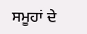ਸਮੂਹਾਂ ਦੇ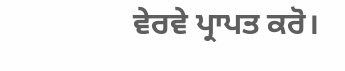ਵੇਰਵੇ ਪ੍ਰਾਪਤ ਕਰੋ।